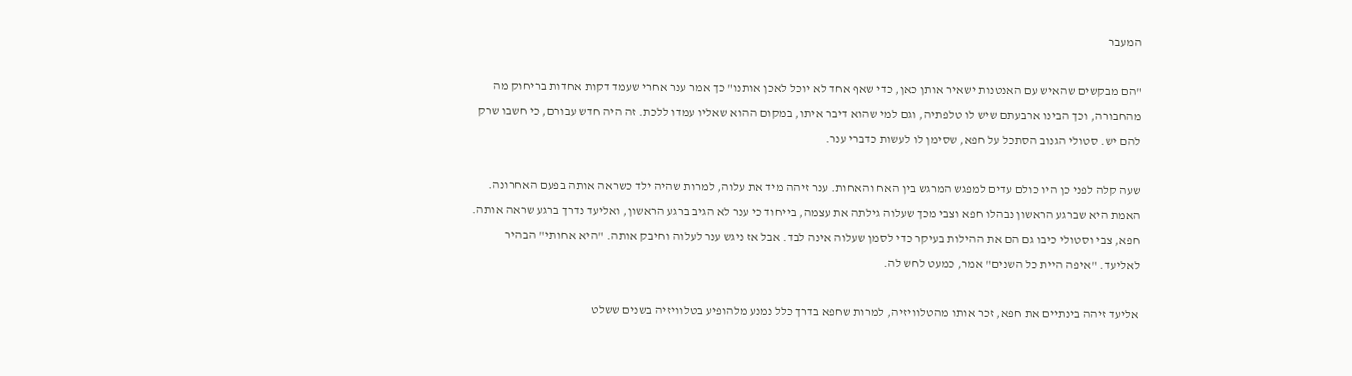המעבר

"הם מבקשים שהאיש עם האנטנות ישאיר אותן כאן, כדי שאף אחד לא יוכל לאכן אותנו" כך אמר ענר אחרי שעמד דקות אחדות בריחוק מה מהחבורה, וכך הבינו ארבעתם שיש לו טלפתיה, וגם למי שהוא דיבר איתו, במקום ההוא שאליו עמדו ללכת. זה היה חדש עבורם, כי חשבו שרק להם יש. סטולי הגנוב הסתכל על חפא, שסימן לו לעשות כדברי ענר.

שעה קלה לפני כן היו כולם עדים למפגש המרגש בין האח והאחות. ענר זיהה מיד את עלוה, למרות שהיה ילד כשראה אותה בפעם האחרונה. האמת היא שברגע הראשון נבהלו חפא וצבי מכך שעלוה גילתה את עצמה, בייחוד כי ענר לא הגיב ברגע הראשון, ואליעד נדרך ברגע שראה אותה. חפא, צבי וסטולי כיבו גם הם את ההילות בעיקר כדי לסמן שעלוה אינה לבד. אבל אז ניגש ענר לעלוה וחיבק אותה. "היא אחותי" הבהיר לאליעד. "איפה היית כל השנים" אמר, כמעט לחש לה.

אליעד זיהה בינתיים את חפא, זכר אותו מהטלוויזיה, למרות שחפא בדרך כלל נמנע מלהופיע בטלוויזיה בשנים ששלט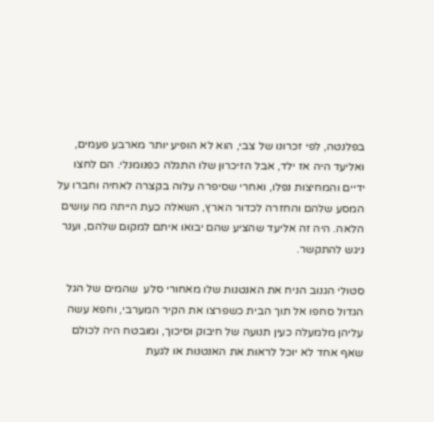בפלנטה, לפי זכרונו של צבי, הוא לא הופיע יותר מארבע פעמים, ואליעד היה אז ילד, אבל הזיכרון שלו התגלה כפנומנלי. הם לחצו ידיים והמחיצות נפלו, ואחרי שסיפרה עלוה בקצרה לאחיה וחברו על המסע שלהם והחזרה לכדור הארץ, השאלה כעת הייתה מה עושים הלאה. היה זה אליעד שהציע שהם יבואו איתם למקום שלהם, וענר ניגש להתקשר.

סטולי הגנוב הניח את האנטנות שלו מאחורי סלע  שהמים של הגל הגדול סחפו אל תוך הבית כשפרצו את הקיר המערבי, וחפא עשה עליהן מלמעלה כעין תנועה של חיבוק וסיכוך, ומובטח היה לכולם שאף אחד לא יוכל לראות את האנטנות או לגעת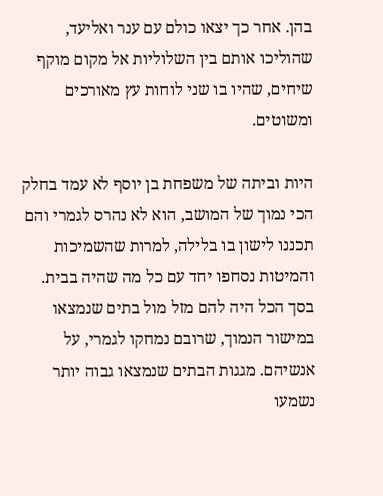בהן. אחר כך יצאו כולם עם ענר ואליעד, שהוליכו אותם בין השלוליות אל מקום מוקף שיחים, שהיו בו שני לוחות עץ מאורכים ומשוטים.

היות וביתה של משפחת בן יוסף לא עמד בחלק הכי נמוך של המושב, הוא לא נהרס לגמרי והם תכננו לישון בו בלילה, למרות שהשמיכות והמיטות נסחפו יחד עם כל מה שהיה בבית. בסך הכל היה להם מזל מול בתים שנמצאו במישור הנמוך, שרובם נמחקו לגמרי, על אנשיהם. מגגות הבתים שנמצאו גבוה יותר נשמעו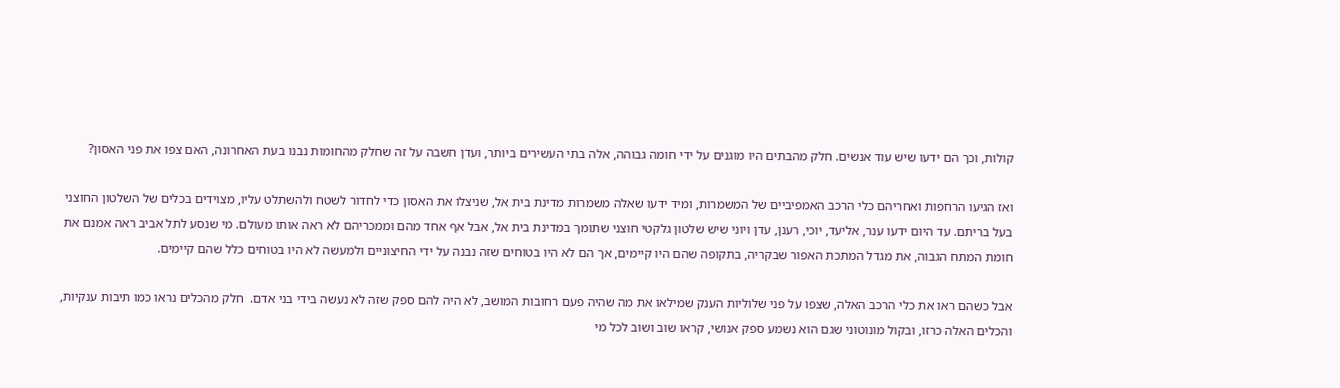קולות, וכך הם ידעו שיש עוד אנשים. חלק מהבתים היו מוגנים על ידי חומה גבוהה, אלה בתי העשירים ביותר, ועדן חשבה על זה שחלק מהחומות נבנו בעת האחרונה, האם צפו את פני האסון?

ואז הגיעו הרחפות ואחריהם כלי הרכב האמפיביים של המשמרות, ומיד ידעו שאלה משמרות מדינת בית אל, שניצלו את האסון כדי לחדור לשטח ולהשתלט עליו, מצוידים בכלים של השלטון החוצני בעל בריתם. עד היום ידעו ענר, אליעד, יוכי, רענן, עדן ויוני שיש שלטון גלקטי חוצני שתומך במדינת בית אל, אבל אף אחד מהם וממכריהם לא ראה אותו מעולם. מי שנסע לתל אביב ראה אמנם את חומת המתח הגבוה, את מגדל המתכת האפור שבקריה, בתקופה שהם היו קיימים, אך הם לא היו בטוחים שזה נבנה על ידי החיצוניים ולמעשה לא היו בטוחים כלל שהם קיימים.

אבל כשהם ראו את כלי הרכב האלה, שצפו על פני שלוליות הענק שמילאו את מה שהיה פעם רחובות המושב, לא היה להם ספק שזה לא נעשה בידי בני אדם.  חלק מהכלים נראו כמו תיבות ענקיות, והכלים האלה כרזו, ובקול מונוטוני שגם הוא נשמע ספק אנושי, קראו שוב ושוב לכל מי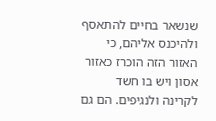שנשאר בחיים להתאסף ולהיכנס אליהם, כי האזור הזה הוכרז כאזור אסון ויש בו חשד לקרינה ולנגיפים. הם גם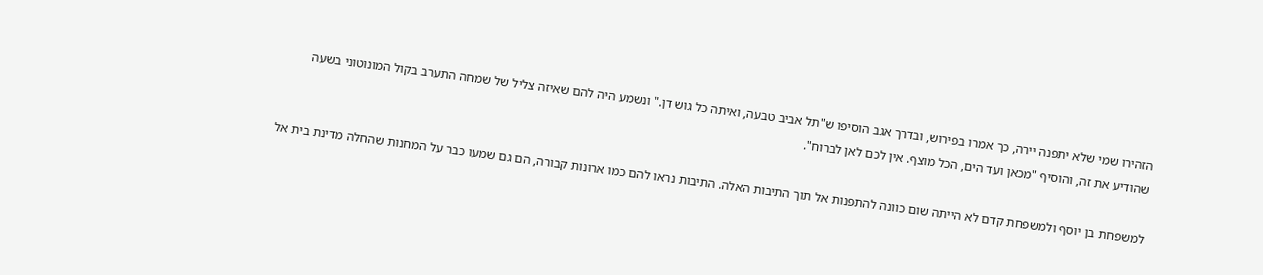הזהירו שמי שלא יתפנה יירה, כך אמרו בפירוש, ובדרך אגב הוסיפו ש"תל אביב טבעה, ואיתה כל גוש דן." ונשמע היה להם שאיזה צליל של שמחה התערב בקול המונוטוני בשעה שהודיע את זה, והוסיף "מכאן ועד הים, הכל מוצף. אין לכם לאן לברוח".

למשפחת בן יוסף ולמשפחת קדם לא הייתה שום כוונה להתפנות אל תוך התיבות האלה. התיבות נראו להם כמו ארונות קבורה, הם גם שמעו כבר על המחנות שהחלה מדינת בית אל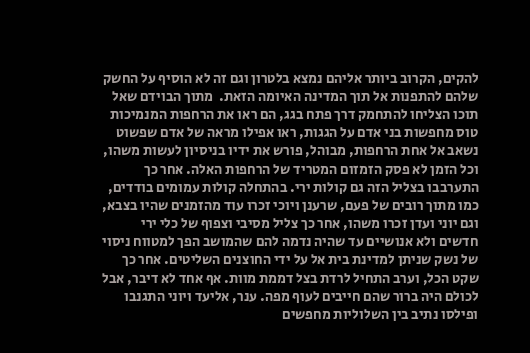להקים, הקרוב ביותר אליהם נמצא בלטרון וגם זה לא הוסיף על החשק שלהם להתפנות אל תוך המדינה האיומה הזאת.  מתוך הבוידם שאל תוכו הצליחו להתחמק דרך פתח בגג, הם ראו את הרחפות המנמיכות טוס מחפשות בני אדם על הגגות, ראו אפילו מראה של אדם שפשוט נשאב אל אחת הרחפות, מבוהל, פורש את ידיו בניסיון לעשות משהו, וכל הזמן לא פסק הזמזום המטריד של הרחפות האלה. אחר כך התערבבו בצליל הזה גם קולות ירי. בהתחלה קולות עמומים בודדים, כמו מתוך רובים של פעם, שרענן ויוכי זכרו עוד מהזמנים שהיו בצבא, וגם יוני ועדן זכרו משהו, אחר כך צליל מסיבי וצפוף של כלי ירי חדשים ולא אנושיים עד שהיה נדמה להם שהמושב הפך למטווח ניסוי של נשק שניתן למדינת בית אל על ידי החוצנים השליטים. אחר כך שקט הכל, וערב התחיל לרדת בצל דממת מוות. אף אחד לא דיבר, אבל לכולם היה ברור שהם חייבים לעוף מפה. ענר, אליעד ויוני התגנבו ופילסו נתיב בין השלוליות מחפשים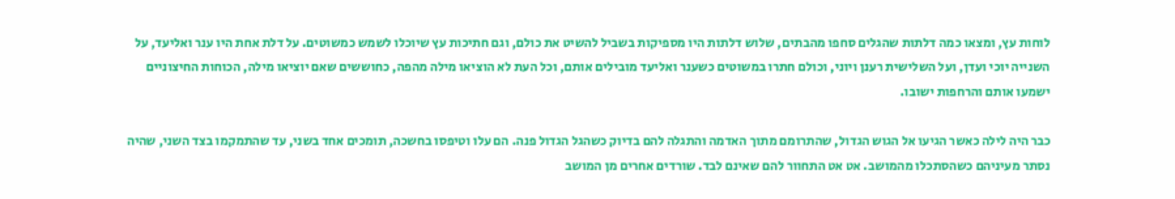לוחות עץ, ומצאו כמה דלתות שהגלים סחפו מהבתים, שלוש דלתות היו מספיקות בשביל להשיט את כולם, וגם חתיכות עץ שיוכלו לשמש כמשוטים. על דלת אחת היו ענר ואליעד, על השנייה יוכי ועדן, ועל השלישית רענן ויוני, וכולם חתרו במשוטים כשענר ואליעד מובילים אותם, וכל העת לא הוציאו מילה מהפה, כחוששים שאם יוציאו מילה, הכוחות החיצוניים ישמעו אותם והרחפות ישובו.

כבר היה לילה כאשר הגיעו אל הגוש הגדול, שהתרומם מתוך האדמה והתגלה להם בדיוק כשהגל הגדול פנה. הם עלו וטיפסו בחשכה, תומכים אחד בשני, עד שהתמקמו בצד השני, שהיה נסתר מעיניהם כשהסתכלו מהמושב. אט אט התחוור להם שאינם לבד. שורדים אחרים מן המושב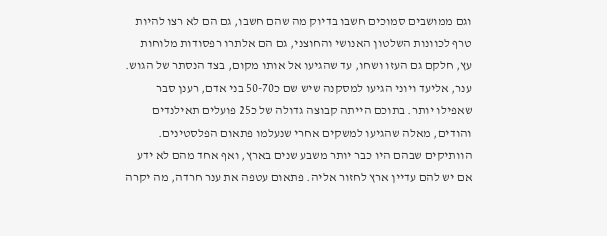וגם ממושבים סמוכים חשבו בדיוק מה שהם חשבו, גם הם לא רצו להיות טרף לכוונות השלטון האנושי והחוצני, גם הם אלתרו רפסודות מלוחות עץ, חלקם גם העזו ושחו, עד שהגיעו אל אותו מקום, בצד הנסתר של הגוש. ענר, אליעד ויוני הגיעו למסקנה שיש שם כ50-70 בני אדם, רענן סבר שאפילו יותר. בתוכם הייתה קבוצה גדולה של כ25 פועלים תאילנדים והודים, מאלה שהגיעו למשקים אחרי שנעלמו פתאום הפלסטינים. הוותיקים שבהם היו כבר יותר משבע שנים בארץ, ואף אחד מהם לא ידע אם יש להם עדיין ארץ לחזור אליה. פתאום עטפה את ענר חרדה, מה יקרה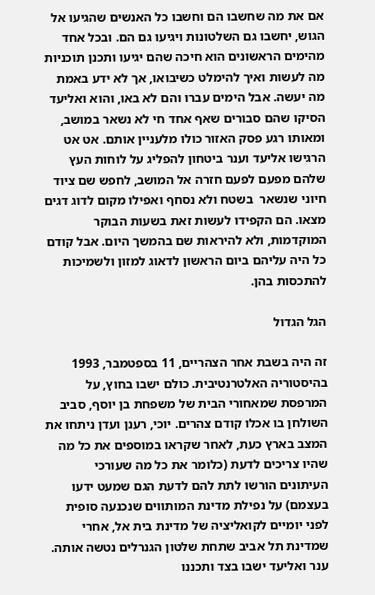אם את מה שחשבו הם וחשבו כל האנשים שהגיעו אל הגוש, יחשבו גם השלטונות ויגיעו גם הם. ובכל אחד מהימים הראשונים הוא חיכה שהם יגיעו ותכנן תוכניות מה לעשות ואיך להימלט כשיבואו, אך לא ידע באמת מה יעשה. אבל הימים עברו והם לא באו, והוא ואליעד הסיקו שהם סבורים שאף אחד חי לא נשאר במושב, ומאותו רגע פסק האזור כולו מלעניין אותם. אט אט הרגישו אליעד וענר ביטחון להפליג על לוחות העץ שלהם מפעם לפעם חזרה אל המושב, לחפש שם ציוד חיוני שנשאר  בשטח ולא נסחף ואפילו מקום לדוג דגים מצאו. הם הקפידו לעשות זאת בשעות הבוקר המוקדמות, ולא להיראות שם בהמשך היום. אבל קודם כל היה עליהם ביום הראשון לדאוג למזון ולשמיכות להתכסות בהן.

הגל הגדול

זה היה בשבת אחר הצהריים, 11 בספטמבר, 1993 בהיסטוריה האלטרנטיבית. כולם ישבו בחוץ, על המרפסת שמאחורי הבית של משפחת בן יוסף, סביב השולחן בו אכלו קודם צהרים. יוכי, רענן ועדן ניתחו את המצב בארץ כעת, לאחר שקראו במוספים את כל מה שהיו צריכים לדעת (כלומר את כל מה שעורכי העיתונים הורשו לתת להם לדעת הגם שמעט ידעו בעצמם) על נפילת מדינת המותווים שנכנעה סופית לפני יומיים לקואליציה של מדינת בית אל, אחרי שמדינת תל אביב שתחת שלטון הגנרלים נטשה אותה. ענר ואליעד ישבו בצד ותכננו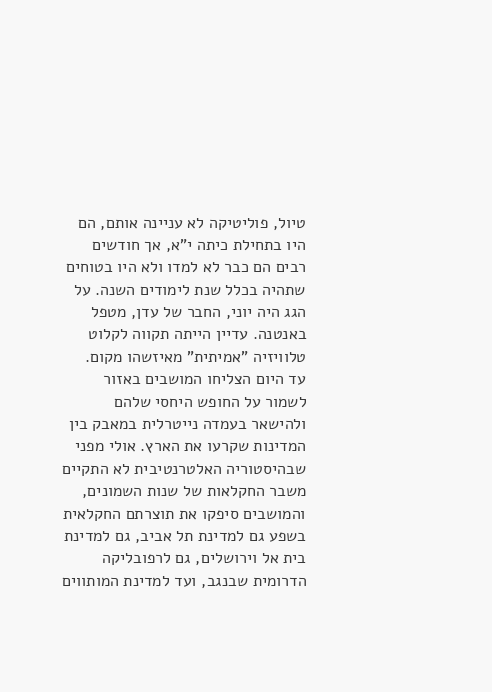טיול, פוליטיקה לא עניינה אותם, הם היו בתחילת כיתה י"א, אך חודשים רבים הם כבר לא למדו ולא היו בטוחים שתהיה בכלל שנת לימודים השנה. על הגג היה יוני, החבר של עדן, מטפל באנטנה. עדיין הייתה תקווה לקלוט טלוויזיה "אמיתית" מאיזשהו מקום.
עד היום הצליחו המושבים באזור לשמור על החופש היחסי שלהם ולהישאר בעמדה נייטרלית במאבק בין המדינות שקרעו את הארץ. אולי מפני שבהיסטוריה האלטרנטיבית לא התקיים משבר החקלאות של שנות השמונים, והמושבים סיפקו את תוצרתם החקלאית בשפע גם למדינת תל אביב, גם למדינת בית אל וירושלים, גם לרפובליקה הדרומית שבנגב, ועד למדינת המותווים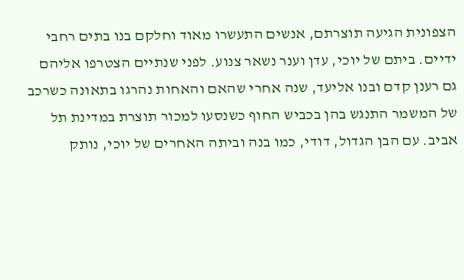הצפונית הגיעה תוצרתם, אנשים התעשרו מאוד וחלקם בנו בתים רחבי ידיים. ביתם של יוכי, עדן וענר נשאר צנוע. לפני שנתיים הצטרפו אליהם גם רענן קדם ובנו אליעד, שנה אחרי שהאם והאחות נהרגו בתאונה כשרכב של המשמר התנגש בהן בכביש החוף כשנסעו למכור תוצרת במדינת תל אביב. עם הבן הגדול, דודי, כמו בנה וביתה האחרים של יוכי, נותק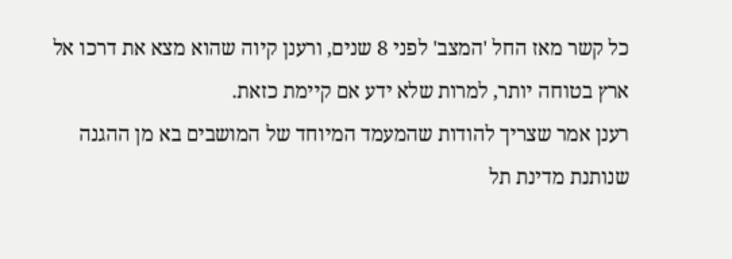כל קשר מאז החל 'המצב' לפני 8 שנים, ורענן קיוה שהוא מצא את דרכו אל ארץ בטוחה יותר, למרות שלא ידע אם קיימת כזאת.
רענן אמר שצריך להודות שהמעמד המיוחד של המושבים בא מן ההגנה שנותנת מדינת תל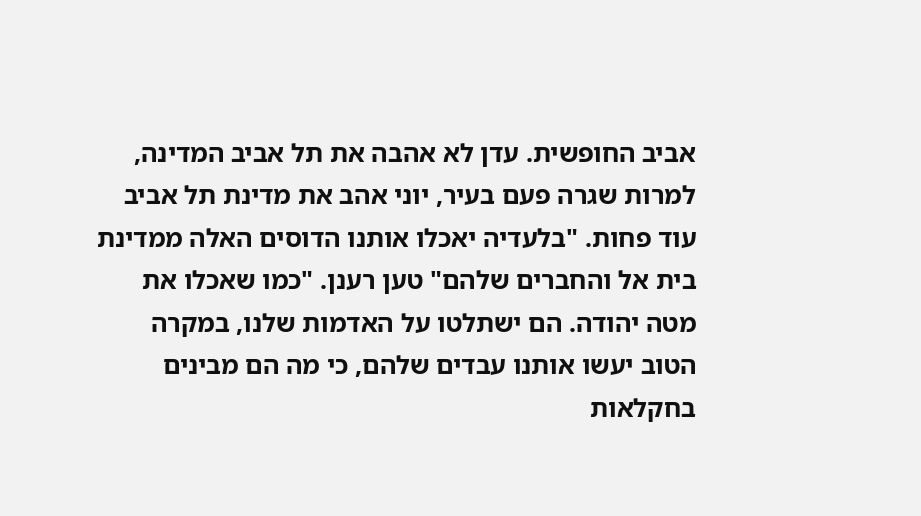אביב החופשית. עדן לא אהבה את תל אביב המדינה, למרות שגרה פעם בעיר, יוני אהב את מדינת תל אביב עוד פחות. "בלעדיה יאכלו אותנו הדוסים האלה ממדינת בית אל והחברים שלהם" טען רענן. "כמו שאכלו את מטה יהודה. הם ישתלטו על האדמות שלנו, במקרה הטוב יעשו אותנו עבדים שלהם, כי מה הם מבינים בחקלאות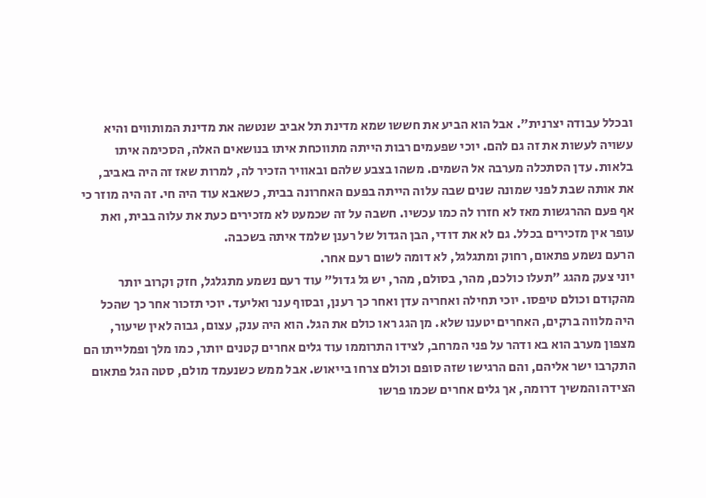ובכלל עבודה יצרנית". אבל הוא הביע את חששו שמא מדינת תל אביב שנטשה את מדינת המותווים והיא עשויה לעשות את זה גם להם. יוכי שפעמים רבות הייתה מתווכחת איתו בנושאים האלה, הסכימה איתו בלאות. עדן הסתכלה מערבה אל השמים. משהו בצבע שלהם ובאוויר הזכיר לה, למרות שאז זה היה באביב, את אותה שבת לפני שמונה שנים שבה עלוה הייתה בפעם האחרונה בבית, כשאבא עוד היה חי. זה היה מוזר כי אף פעם ההרגשות מאז לא חזרו לה כמו עכשיו. חשבה על זה שכמעט לא מזכירים כעת את עלוה בבית, ואת עופר אין מזכירים בכלל. גם לא את דודי, הבן הגדול של רענן שלמד איתה בשכבה.
הרעם נשמע פתאום, רחוק ומתגלגל, לא דומה לשום רעם אחר.
יוני צעק מהגג "תעלו כולכם, מהר, בסולם, מהר, יש גל גדול" עוד רעם נשמע מתגלגל, חזק וקרוב יותר מהקודם וכולם טיפסו. יוכי תחילה ואחריה עדן ואחר כך רענן, ובסוף ענר ואליעד. יוכי תזכור אחר כך שהכל היה מלווה ברקים, האחרים יטענו שלא. מן הגג ראו כולם את הגל. הוא היה ענק, עצום, גבוה לאין שיעור, מצפון מערב הוא בא ודהר על פני המרחב, לצידו התרוממו עוד גלים אחרים קטנים יותר, כמו מלך ופמלייתו הם התקרבו ישר אליהם, והם הרגישו שזה סופם וכולם צרחו בייאוש. אבל ממש כשנעמד מולם, סטה הגל פתאום הצידה והמשיך דרומה, אך גלים אחרים שכמו פרשו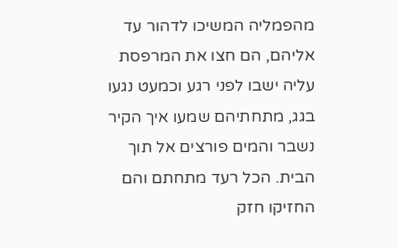מהפמליה המשיכו לדהור עד אליהם, הם חצו את המרפסת עליה ישבו לפני רגע וכמעט נגעו בגג, מתחתיהם שמעו איך הקיר נשבר והמים פורצים אל תוך הבית. הכל רעד מתחתם והם החזיקו חזק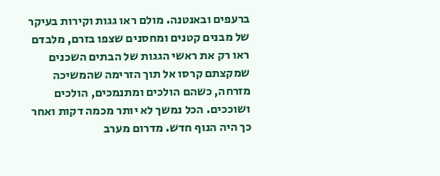ברעפים ובאנטנה. מולם ראו גגות וקירות בעיקר של מבנים קטנים ומחסנים שצפו בזרם, מלבדם ראו רק את ראשי הגגות של הבתים השכנים שמקצתם קרסו אל תוך הזרימה שהמשיכה מזרחה, כשהם הולכים ומתנמכים, הולכים ושוככים. הכל נמשך לא יותר מכמה דקות ואחר כך היה הנוף חדש. מדרום מערב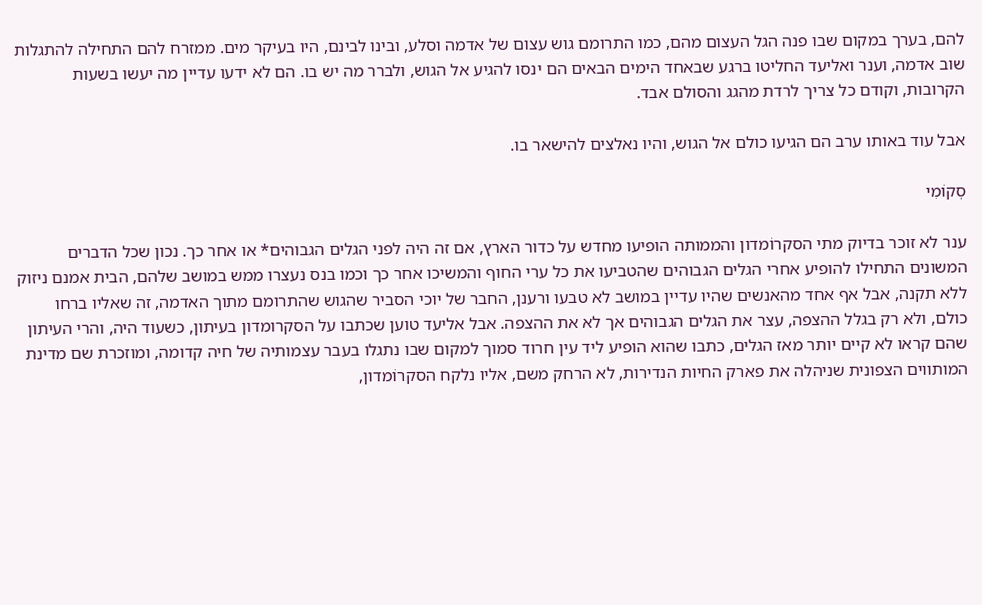להם, בערך במקום שבו פנה הגל העצום מהם, כמו התרומם גוש עצום של אדמה וסלע, ובינו לבינם, היו בעיקר מים. ממזרח להם התחילה להתגלות שוב אדמה, וענר ואליעד החליטו ברגע שבאחד הימים הבאים הם ינסו להגיע אל הגוש, ולברר מה יש בו. הם לא ידעו עדיין מה יעשו בשעות הקרובות, וקודם כל צריך לרדת מהגג והסולם אבד.

אבל עוד באותו ערב הם הגיעו כולם אל הגוש, והיו נאלצים להישאר בו.

סְקוֹמִי

ענר לא זוכר בדיוק מתי הסקרוֹמדון והממותה הופיעו מחדש על כדור הארץ, אם זה היה לפני הגלים הגבוהים* או אחר כך. נכון שכל הדברים המשונים התחילו להופיע אחרי הגלים הגבוהים שהטביעו את כל ערי החוף והמשיכו אחר כך וכמו בנס נעצרו ממש במושב שלהם, הבית אמנם ניזוק ללא תקנה, אבל אף אחד מהאנשים שהיו עדיין במושב לא טבעו ורענן, החבר של יוכי הסביר שהגוש שהתרומם מתוך האדמה, זה שאליו ברחו כולם, ולא רק בגלל ההצפה, עצר את הגלים הגבוהים אך לא את ההצפה. אבל אליעד טוען שכתבו על הסקרומדון בעיתון, כשעוד היה, והרי העיתון שהם קראו לא קיים יותר מאז הגלים, כתבו שהוא הופיע ליד עין חרוד סמוך למקום שבו נתגלו בעבר עצמותיה של חיה קדומה, ומוזכרת שם מדינת המותווים הצפונית שניהלה את פארק החיות הנדירות, לא הרחק משם, אליו נלקח הסקרוֹמדון,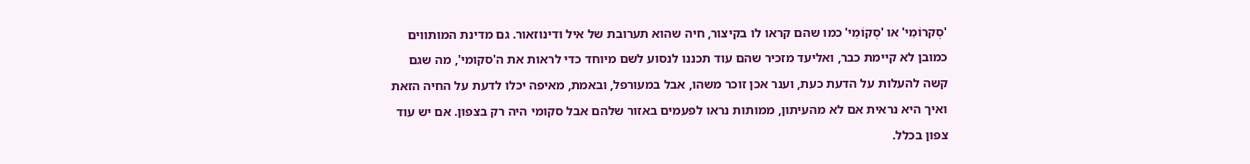'סְקרוֹמִי' או 'סְקוֹמִי' כמו שהם קראו לו בקיצור, חיה שהוא תערובת של איל ודינוזאור. גם מדינת המותווים כמובן לא קיימת כבר, ואליעד מזכיר שהם עוד תכננו לנסוע לשם מיוחד כדי לראות את ה'סקומי', מה שגם קשה להעלות על הדעת כעת, וענר אכן זוכר משהו, אבל במעורפל, ובאמת, מאיפה יכלו לדעת על החיה הזאת ואיך היא נראית אם לא מהעיתון, ממותות נראו לפעמים באזור שלהם אבל סקומי היה רק בצפון. אם יש עוד צפון בכלל.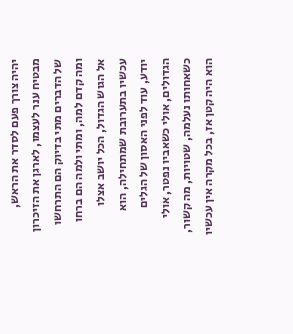יהיה צורך פעם לסדר את הראש, מבטיח ענר לעצמו, לארגן את הזיכרון של הדברים מתי בדיוק הם התרחשו ומה קדם למה, ומתי ולמה הם ברחו אל הגוש הגדול, הכל יושב אצלו עכשיו בתערובת שמתחילה, הוא יודע, עוד לפני האסון של הגלים הגדולים, אולי כשאביו נפטר, אולי כשאחותו נעלמה, שטויות, מה קשור, הוא היה קטן אז, בכל מקרה אין עכשיו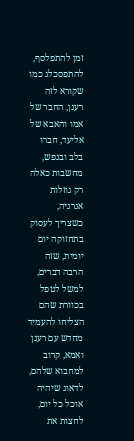זמן להתפלסף, להתפסכלג כמו שקורא לזה רענן, החבר של אמו והאבא של אליעד, חברו בלב ובנפש, מחשבות כאלה רק גוזלות אנרגיה, כשצריך לעסוק בתחזוקה יום יומית, שזה הרבה דברים, למשל לטפל בכוורת שהם הצליחו להעמיד מחדש עם רענן ואמא, קרוב למחבוא שלהם, לדאוג שיהיה אוכל כל יום, לחצות את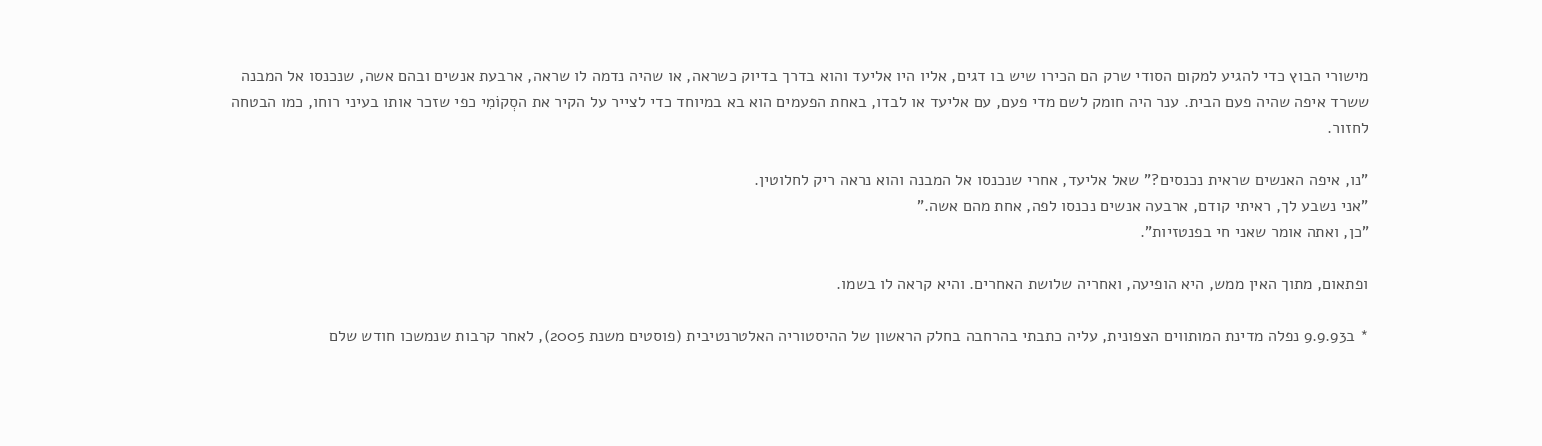מישורי הבוץ כדי להגיע למקום הסודי שרק הם הכירו שיש בו דגים, אליו היו אליעד והוא בדרך בדיוק כשראה, או שהיה נדמה לו שראה, ארבעת אנשים ובהם אשה, שנכנסו אל המבנה ששרד איפה שהיה פעם הבית. ענר היה חומק לשם מדי פעם, עם אליעד או לבדו, באחת הפעמים הוא בא במיוחד כדי לצייר על הקיר את הסְקוֹמִי כפי שזכר אותו בעיני רוחו, כמו הבטחה לחזור.

"נו, איפה האנשים שראית נכנסים?" שאל אליעד, אחרי שנכנסו אל המבנה והוא נראה ריק לחלוטין.
"אני נשבע לך, ראיתי קודם, ארבעה אנשים נכנסו לפה, אחת מהם אשה."
"כן, ואתה אומר שאני חי בפנטזיות".

ופתאום, מתוך האין ממש, היא הופיעה, ואחריה שלושת האחרים. והיא קראה לו בשמו.

* ב9.9.93 נפלה מדינת המותווים הצפונית, עליה כתבתי בהרחבה בחלק הראשון של ההיסטוריה האלטרנטיבית (פוסטים משנת 2005), לאחר קרבות שנמשכו חודש שלם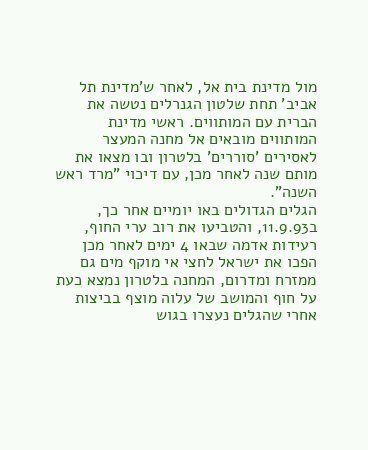מול מדינת בית אל, לאחר ש'מדינת תל אביב' תחת שלטון הגנרלים נטשה את הברית עם המותווים. ראשי מדינת המותווים מובאים אל מחנה המעצר לאסירים 'סוררים' בלטרון ובו מצאו את מותם שנה לאחר מכן, עם דיכוי "מרד ראש השנה".
הגלים הגדולים באו יומיים אחר כך, ב11.9.93, והטביעו את רוב ערי החוף, רעידות אדמה שבאו 4 ימים לאחר מכן הפכו את ישראל לחצי אי מוקף מים גם ממזרח ומדרום, המחנה בלטרון נמצא כעת על חוף והמושב של עלוה מוצף בביצות אחרי שהגלים נעצרו בגוש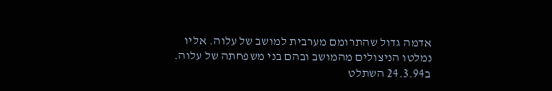אדמה גדול שהתרומם מערבית למושב של עלוה. אליו נמלטו הניצולים מהמושב ובהם בני משפחתה של עלוה.
ב24.3.94 השתלט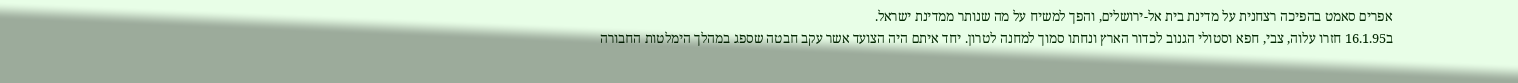אפרים סאמט בהפיכה רצחנית על מדינת בית אל-ירושלים, והפך למשיח על מה שנותר ממדינת ישראל.
ב16.1.95 חזרו עלוה, צבי, חפא וסטולי הגנוב לכדור הארץ ונחתו סמוך למחנה לטרון. יחד איתם היה הצועד אשר עקב חבטה שספג במהלך הימלטות החבורה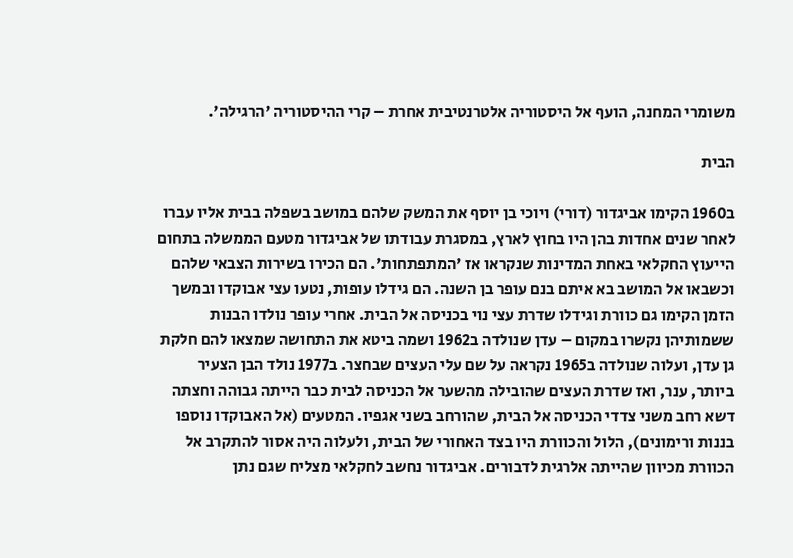משומרי המחנה, הועף אל היסטוריה אלטרנטיבית אחרת – קרי ההיסטוריה 'הרגילה'.

הבית

ב1960 הקימו אביגדור (דורי) ויוכי בן יוסף את המשק שלהם במושב בשפלה בבית אליו עברו לאחר שנים אחדות בהן היו בחוץ לארץ, במסגרת עבודתו של אביגדור מטעם הממשלה בתחום הייעוץ החקלאי באחת המדינות שנקראו אז 'המתפתחות'. הם הכירו בשירות הצבאי שלהם וכשבאו אל המושב בא איתם בנם עופר בן השנה. הם גידלו עופות, נטעו עצי אבוקדו ובמשך הזמן הקימו גם כוורת וגידלו שדרת עצי נוי בכניסה אל הבית. אחרי עופר נולדו הבנות ששמותיהן נקשרו במקום – עדן שנולדה ב1962 ושמה ביטא את התחושה שמצאו להם חלקת גן עדן, ועלוה שנולדה ב1965 נקראה על שם עלי העצים שבחצר. ב1977 נולד הבן הצעיר ביותר, ענר, ואז שדרת העצים שהובילה מהשער אל הכניסה לבית כבר הייתה גבוהה וחצתה דשא רחב משני צדדי הכניסה אל הבית, שהורחב בשני אגפיו. המטעים (אל האבוקדו נוספו בננות ורימונים), הלול והכוורת היו בצד האחורי של הבית, ולעלוה היה אסור להתקרב אל הכוורת מכיוון שהייתה אלרגית לדבורים. אביגדור נחשב לחקלאי מצליח שגם נתן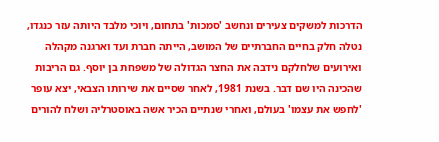הדרכות למשקים צעירים ונחשב 'סמכות' בתחום, ויוכי מלבד היותה עזר כנגדו, נטלה חלק בחיים החברתיים של המושב, הייתה חברת ועד וארגנה מקהלה ואירועים שלחלקם נידבה את החצר הגדולה של משפחת בן יוסף. גם הריבות שהכינה היו שם דבר. בשנת 1981, לאחר שסיים את שירותו הצבאי, יצא עופר 'לחפש את עצמו' בעולם, ואחרי שנתיים הכיר אשה באוסטרליה ושלח להורים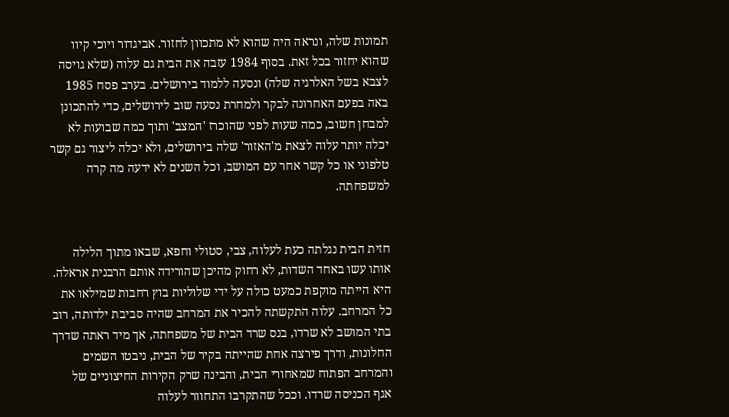תמונות שלה, ונראה היה שהוא לא מתכוון לחזור. אביגדור ויוכי קיוו שהוא יחזור בכל זאת. בסוף 1984 עזבה את הבית גם עלוה (שלא גויסה לצבא בשל האלרגיה שלה) ונסעה ללמוד בירושלים. בערב פסח 1985 באה בפעם האחרונה לבקר ולמחרת נסעה שוב לירושלים, כדי להתכונן למבחן חשוב, כמה שעות לפני שהוכרז 'המצב' ותוך כמה שבועות לא יכלה יותר עלוה לצאת מ'האזור' שלה בירושלים, ולא יכלה ליצור גם קשר טלפוני או כל קשר אחר עם המושב, וכל השנים לא ידעה מה קרה למשפחתה.


חזית הבית נגלתה כעת לעלוה, צבי, סטולי וחפא, שבאו מתוך הלילה אותו עשו באחד השדות, לא רחוק מהיכן שהורידה אותם הרבנית אראלה. היא הייתה מוקפת כמעט כולה על ידי שלוליות בוץ רחבות שמילאו את כל המרחב. עלוה התקשתה להכיר את המרחב שהיה סביבת ילדותה, רוב בתי המושב לא שרדו, בנס שרד הבית של משפחתה, אך מיד ראתה שדרך החלונות, ודרך פירצה אחת שהייתה בקיר של הבית, ניבטו השמים והמרחב הפתוח שמאחורי הבית, והבינה שרק הקירות החיצוניים של אגף הכניסה שרדו. וככל שהתקרבו התחוור לעלוה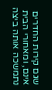שגם קירות החדרים אינם, ומאחורי הבית נתמשכה אותה ביצה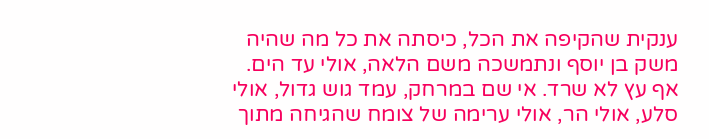ענקית שהקיפה את הכל, כיסתה את כל מה שהיה משק בן יוסף ונתמשכה משם הלאה, אולי עד הים. אף עץ לא שרד. אי שם במרחק, עמד גוש גדול, אולי סלע, אולי הר, אולי ערימה של צומח שהגיחה מתוך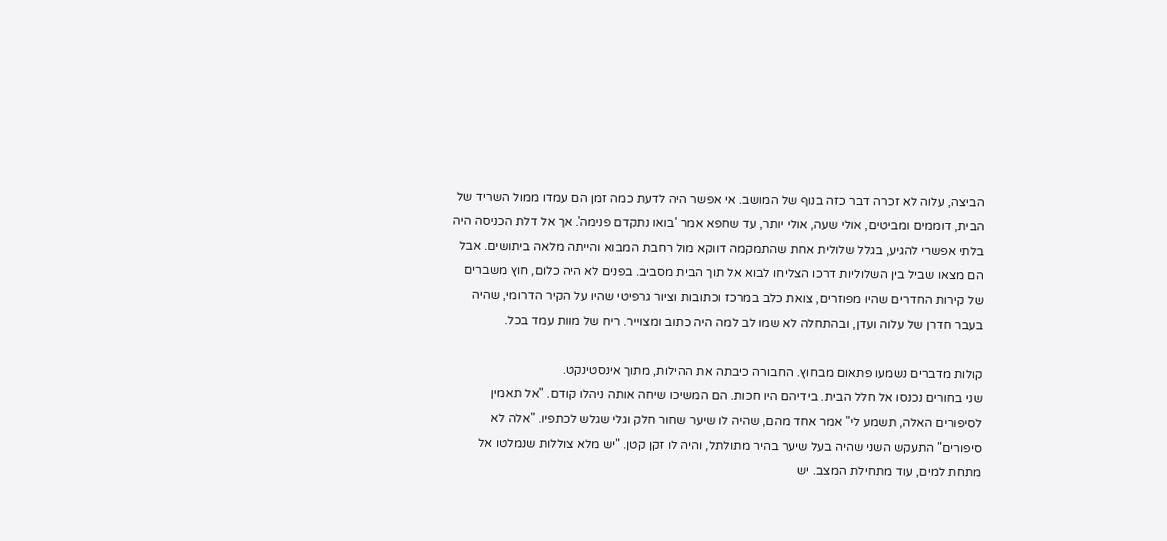הביצה, עלוה לא זכרה דבר כזה בנוף של המושב. אי אפשר היה לדעת כמה זמן הם עמדו ממול השריד של הבית, דוממים ומביטים, אולי שעה, אולי יותר, עד שחפא אמר 'בואו נתקדם פנימה'. אך אל דלת הכניסה היה בלתי אפשרי להגיע, בגלל שלולית אחת שהתמקמה דווקא מול רחבת המבוא והייתה מלאה ביתושים. אבל הם מצאו שביל בין השלוליות דרכו הצליחו לבוא אל תוך הבית מסביב. בפנים לא היה כלום, חוץ משברים של קירות החדרים שהיו מפוזרים, צואת כלב במרכז וכתובות וציור גרפיטי שהיו על הקיר הדרומי, שהיה בעבר חדרן של עלוה ועדן, ובהתחלה לא שמו לב למה היה כתוב ומצוייר. ריח של מוות עמד בכל.

קולות מדברים נשמעו פתאום מבחוץ. החבורה כיבתה את ההילות, מתוך אינסטינקט.
שני בחורים נכנסו אל חלל הבית. בידיהם היו חכות. הם המשיכו שיחה אותה ניהלו קודם. "אל תאמין לסיפורים האלה, תשמע לי" אמר אחד מהם, שהיה לו שיער שחור חלק וגלי שגלש לכתפיו. "אלה לא סיפורים" התעקש השני שהיה בעל שיער בהיר מתולתל, והיה לו זקן קטן. "יש מלא צוללות שנמלטו אל מתחת למים, עוד מתחילת המצב. יש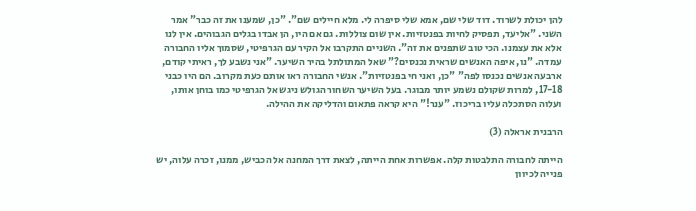להן יכולת לשרוד. דוד שלי שם, אמא שלי סיפרה לי. מלא חיילים שם". "כן, שמענו את זה כבר" אמר השני. "אליעד, תפסיק לחיות בפנטזיות. אין שום צוללות. גם אם היו, הן אבדו בגלים הגבוהים. אין לנו אלא את עצמנו. הכי טוב שתפנים את זה". השניים התקרבו אל הקיר עם הגרפיטי, שסמוך אליו החבורה עמדה. "נו, איפה האנשים שראית נכנסים?" שאל המתולתל בהיר השיער. "אני נשבע לך, ראיתי קודם, ארבעה אנשים נכנסו לפה" "כן, ואני חי בפנטזיות". אנשי החבורה ראו אותם כעת מקרוב. הם היו כבני 17-18, למרות שקולם נשמע יותר מבוגר. בעל השיער השחור הגולש ניגש אל הגרפיטי כמו בוחן אותו, ועלוה הסתכלה עליו בריכוז. "ענר!" היא קראה פתאום והדליקה את ההילה.

הרבנית אראלה (3)

הייתה לחבורה התלבטות קלה. אפשרות אחת הייתה, לצאת דרך המחנה אל הכביש, ממנו, זכרה עלוה, יש פנייה לכיוון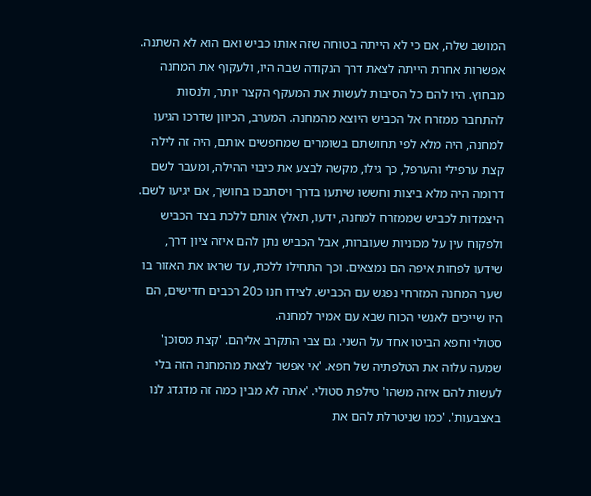המושב שלה, אם כי לא הייתה בטוחה שזה אותו כביש ואם הוא לא השתנה. אפשרות אחרת הייתה לצאת דרך הנקודה שבה היו, ולעקוף את המחנה מבחוץ. היו להם כל הסיבות לעשות את המעקף הקצר יותר, ולנסות להתחבר ממזרח אל הכביש היוצא מהמחנה. המערב, הכיוון שדרכו הגיעו למחנה, היה מלא לפי תחושתם בשומרים שמחפשים אותם, היה זה לילה קצת ערפילי והערפל, כך גילו, מקשה לבצע את כיבוי ההילה, ומעבר לשם דרומה היה מלא ביצות וחששו שיתעו בדרך ויסתבכו בחושך, אם יגיעו לשם. היצמדות לכביש שממזרח למחנה, ידעו, תאלץ אותם ללכת בצד הכביש ולפקוח עין על מכוניות שעוברות, אבל הכביש נתן להם איזה ציון דרך, שידעו לפחות איפה הם נמצאים. וכך התחילו ללכת, עד שראו את האזור בו שער המחנה המזרחי נפגש עם הכביש. לצידו חנו כ20 רכבים חדישים, הם היו שייכים לאנשי הכוח שבא עם אמיר למחנה.
סטולי וחפא הביטו אחד על השני. גם צבי התקרב אליהם. 'קצת מסוכן' שמעה עלוה את הטלפתיה של חפא. 'אי אפשר לצאת מהמחנה הזה בלי לעשות להם איזה משהו' טילפת סטולי. 'אתה לא מבין כמה זה מדגדג לנו באצבעות'. 'כמו שניטרלת להם את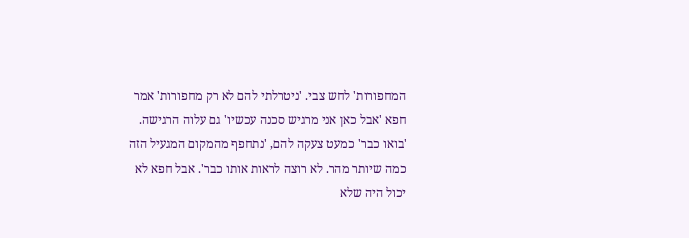המחפורות' לחש צבי. 'ניטרלתי להם לא רק מחפורות' אמר חפא 'אבל כאן אני מרגיש סכנה עכשיו' גם עלוה הרגישה. 'בואו כבר' כמעט צעקה להם, 'נתחפף מהמקום המגעיל הזה כמה שיותר מהר. לא רוצה לראות אותו כבר'. אבל חפא לא יכול היה שלא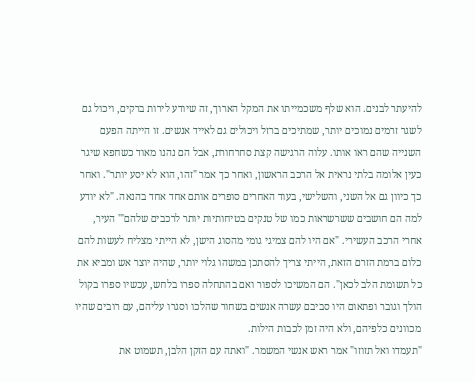להיעתר לבנים. הוא שלף משכמייתו את המקל הארוך, זה שיודע לירות ברקים, ויכול גם לשגר זרמים נמוכים יותר, שמתיכים ברזל ויכולים גם לאייד אנשים. זו הייתה הפעם השנייה שהם ראו אותו. עלוה הרגישה קצת סחרחורת, אבל הם נהנו מאוד כשחפא שיגר כעין אלומה בלתי נראית אל הרכב הראשון, ואחר כך אמר "זהו, הוא לא יסע יותר". ואחר כך כיוון גם אל השני, והשלישי, בעוד האחרים סופרים אותם אחד אחד בהנאה. "לא יודע למה הם חושבים ששרשראות כמו של טנקים בטיחותיות יותר לרכבים שלהם"' העיר, אחרי הרכב העשירי. "אם היו להם צמיגי גומי מהסוג הישן, לא הייתי מצליח לעשות להם כלום ברמת הזרם הזאת, הייתי צריך להסתכן במשהו גלוי יותר, שהיה יוצר אש ומביא את כל תשומת הלב לכאן". הם המשיכו לספור ואם בהתחלה ספרו בלחש, עכשיו ספרו בקול הולך וגובר ופתאום היו סביבם עשרה אנשים בשחור שהלכו וסגרו עליהם, עם רובים שהיו מכוונים כלפיהם, ולא היה זמן לכבות הילות.
"תעמדו ואל תזוזו" אמר ראש אנשי המשמר. "ואתה עם הזקן הלבן, תשמוט את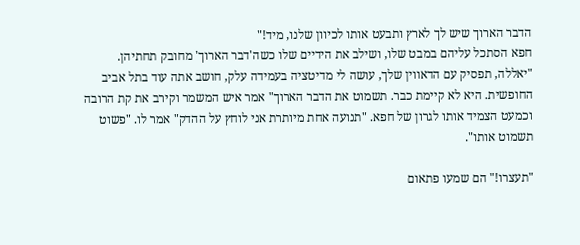הדבר הארוך שיש לך לארץ ותבעט אותו לכיוון שלנו, מיד!"
חפא הסתכל עליהם במבט שלו, ושילב את הידיים שלו כשה'דבר הארוך' מחובק תחתיהן.
"יאללה, תפסיק עם הדאווין שלך, עושה לי מדיטציה בעמידה עלק, חושב אתה עוד בתל אביב החופשית. היא לא קיימת כבר. תשמוט את הדבר הארוך" אמר איש המשמר וקירב את קת הרובה וכמעט הצמיד אותו לגרון של חפא. "תנועה אחת מיותרת אני לוחץ על ההדק" אמר לו. "פשוט תשמוט אותו".

"תעצרו!" הם שמעו פתאום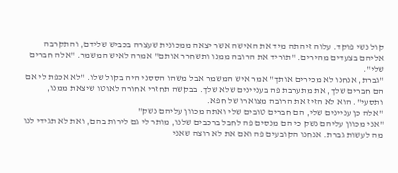קול נשי פוקד. עלוה זיהתה מיד את האישה אשר יצאה ממכונית שעצרה בכביש שלידם, והתקרבה אליהם בצעדים מהירים. "תוריד את הרובה ממנו ותשחרר אותם" אמרה לאיש המשמר. "אלה חברים שלי".
"גברת, אנחנו לא מכירים אותך" אמר איש המשמר אבל משהו הססני היה בקול שלו. "לא אכפת לי אם הם חברים שלך, את מתערבת פה בעניינים שלא שלך. בבקשה תחזרי אחורה לאוטו שיצאת ממנו, ותסעי". הוא לא הזיז את הרובה מצוארו של חפא.
"אלה כן עניינים שלי, הם חברים טובים שלי ואתה מכוון עליהם נשק"
"אני מכוון עליהם נשק כי הם מנסים פה לחבל ברכבים שלנו, מותר לי גם לירות בהם, ואת לא תגידי לנו מה לעשות גברת. אנחנו הקובעים פה ואם את לא רוצה שאני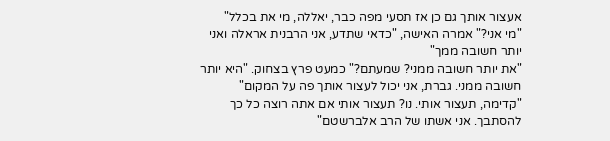אעצור אותך גם כן אז תסעי מפה כבר, יאללה, מי את בכלל"
"מי אני?" אמרה האישה, "כדאי שתדע, אני הרבנית אראלה ואני יותר חשובה ממך"
"את יותר חשובה ממני? שמעתם?" כמעט פרץ בצחוק. "היא יותר חשובה ממני. גברת, אני יכול לעצור אותך פה על המקום"
"קדימה, תעצור אותי. נו? תעצור אותי אם אתה רוצה כל כך להסתבך. אני אשתו של הרב אלברשטם"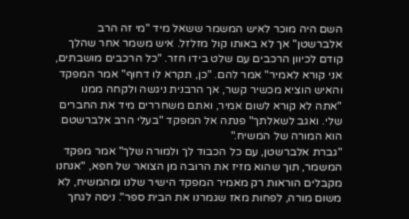השם היה מוכר לאיש המשמר ששאל מיד "מי זה הרב אלברשטן" אך לא באותו קול מזלזל. איש משמר אחר שהלך קודם לכיוון הרכבים עם שלט בידו חזר. "כל הרכבים מושבתים, אני קורא לאמיר" אמר להם. "כן, תקרא לו דחוף" אמר המפקד והאיש הוציא מכשיר קשר, אך הרבנית ניגשה ולקחה ממנו "אתה לא קורא לשום אמיר, ואתם משחררים מיד את החברים שלי. ואגב לשאלתך" פנתה אל המפקד "בעלי הרב אלברשטם הוא המורה של המשיח."
"גברת אלברשטן, עם כל הכבוד לך ולמורה שלך" אמר מפקד המשמר, תוך שהוא מזיז את הרובה מן הצואר של חפא, "אנחנו מקבלים הוראות רק מאמיר המפקד הישיר שלנו ומהמשיח, לא משום מורה, לפחות מאז שגמרנו את הבית ספר". ניסה לגחך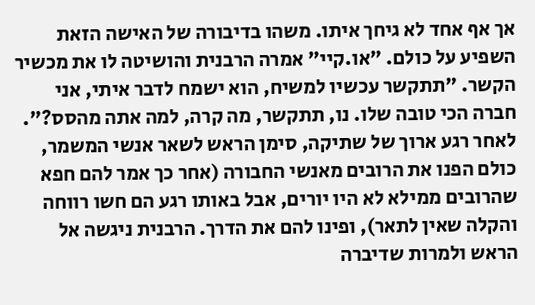אך אף אחד לא גיחך איתו. משהו בדיבורה של האישה הזאת השפיע על כולם. "או.קיי" אמרה הרבנית והושיטה לו את מכשיר הקשר. "תתקשר עכשיו למשיח, הוא ישמח לדבר איתי, אני חברה הכי טובה שלו. נו, תתקשר, מה קרה, למה אתה מהסס?".
לאחר רגע ארוך של שתיקה, סימן הראש לשאר אנשי המשמר, כולם הפנו את הרובים מאנשי החבורה (אחר כך אמר להם חפא שהרובים ממילא לא היו יורים, אבל באותו רגע הם חשו רווחה והקלה שאין לתאר), ופינו להם את הדרך. הרבנית ניגשה אל הראש ולמרות שדיברה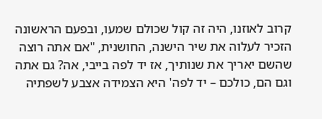קרוב לאוזנו, היה זה קול שכולם שמעו, ובפעם הראשונה הזכיר לעלוה את שיר הישנה, החושנית, "אם אתה רוצה שהשם יאריך את שנותיך, אז יד לפה בייבי, אה? גם אתה וגם הם, כולכם – יד לפה' היא הצמידה אצבע לשפתיה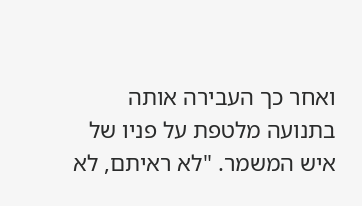ואחר כך העבירה אותה בתנועה מלטפת על פניו של איש המשמר. "לא ראיתם, לא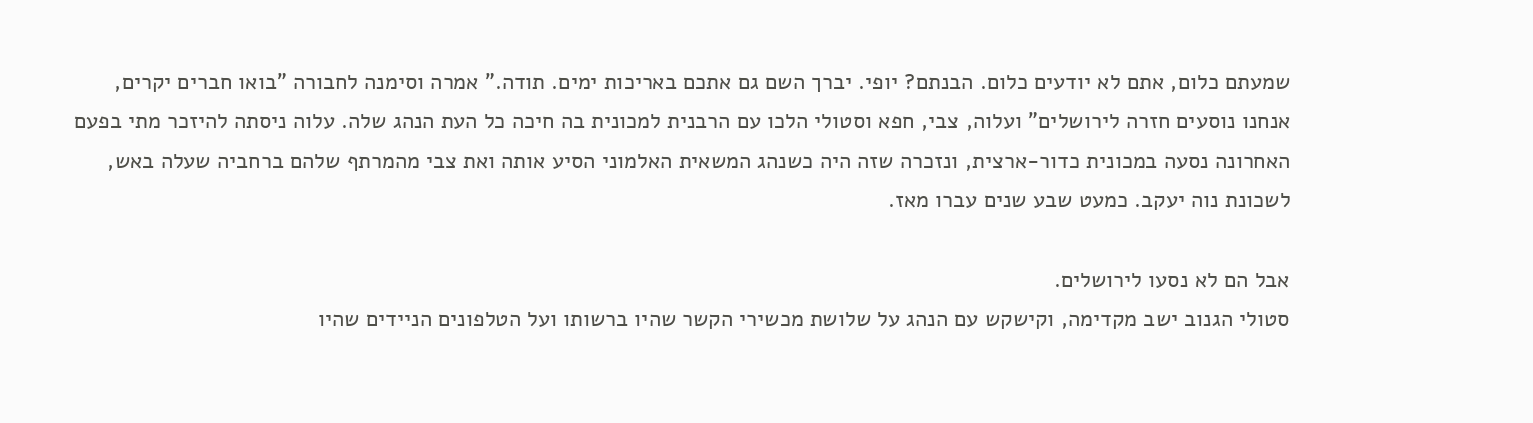שמעתם כלום, אתם לא יודעים כלום. הבנתם? יופי. יברך השם גם אתכם באריכות ימים. תודה." אמרה וסימנה לחבורה "בואו חברים יקרים, אנחנו נוסעים חזרה לירושלים" ועלוה, צבי, חפא וסטולי הלכו עם הרבנית למכונית בה חיכה כל העת הנהג שלה. עלוה ניסתה להיזכר מתי בפעם האחרונה נסעה במכונית כדור-ארצית, ונזכרה שזה היה כשנהג המשאית האלמוני הסיע אותה ואת צבי מהמרתף שלהם ברחביה שעלה באש, לשכונת נוה יעקב. כמעט שבע שנים עברו מאז.

אבל הם לא נסעו לירושלים.
סטולי הגנוב ישב מקדימה, וקישקש עם הנהג על שלושת מכשירי הקשר שהיו ברשותו ועל הטלפונים הניידים שהיו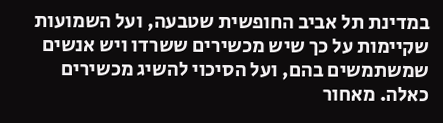במדינת תל אביב החופשית שטבעה, ועל השמועות שקיימות על כך שיש מכשירים ששרדו ויש אנשים שמשתמשים בהם, ועל הסיכוי להשיג מכשירים כאלה. מאחור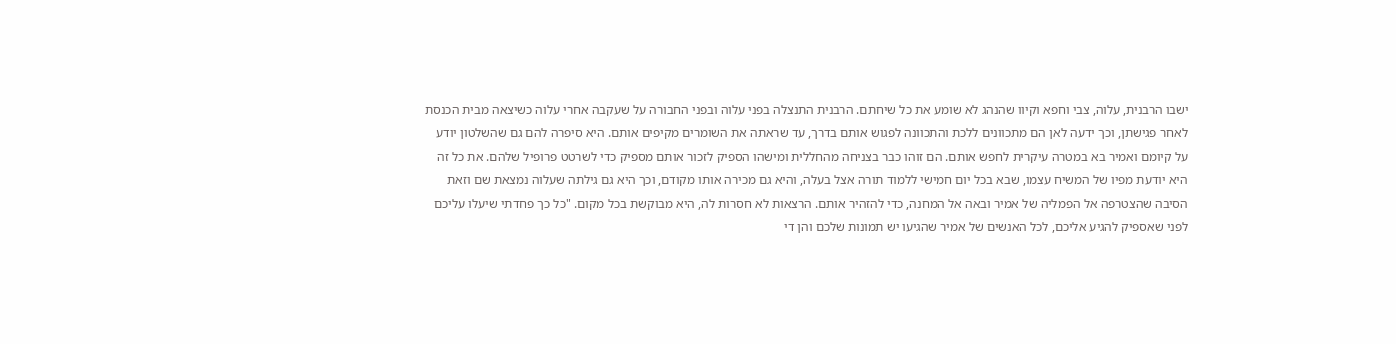ישבו הרבנית, עלוה, צבי וחפא וקיוו שהנהג לא שומע את כל שיחתם. הרבנית התנצלה בפני עלוה ובפני החבורה על שעקבה אחרי עלוה כשיצאה מבית הכנסת לאחר פגישתן, וכך ידעה לאן הם מתכוונים ללכת והתכוונה לפגוש אותם בדרך, עד שראתה את השומרים מקיפים אותם. היא סיפרה להם גם שהשלטון יודע על קיומם ואמיר בא במטרה עיקרית לחפש אותם. הם זוהו כבר בצניחה מהחללית ומישהו הספיק לזכור אותם מספיק כדי לשרטט פרופיל שלהם. את כל זה היא יודעת מפיו של המשיח עצמו, שבא בכל יום חמישי ללמוד תורה אצל בעלה, והיא גם מכירה אותו מקודם, וכך היא גם גילתה שעלוה נמצאת שם וזאת הסיבה שהצטרפה אל הפמליה של אמיר ובאה אל המחנה, כדי להזהיר אותם. הרצאות לא חסרות לה, היא מבוקשת בכל מקום. "כל כך פחדתי שיעלו עליכם לפני שאספיק להגיע אליכם, לכל האנשים של אמיר שהגיעו יש תמונות שלכם והן די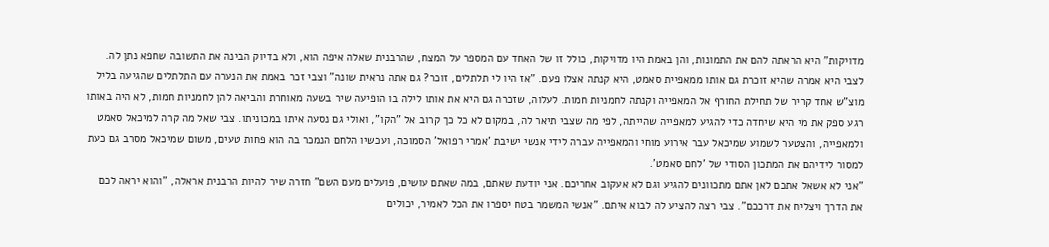מדויקות" היא הראתה להם את התמונות, והן באמת היו מדויקות, כולל זו של האחד עם המספר על המצח, שהרבנית שאלה איפה הוא, ולא בדיוק הבינה את התשובה שחפא נתן לה. לצבי היא אמרה שהיא זוכרת גם אותו ממאפיית סאמט, היא קנתה אצלו פעם. "אז היו לי תלתלים, זוכר? גם אתה נראית שונה" וצבי זכר באמת את הנערה עם התלתלים שהגיעה בליל מוצ"ש אחד קריר של תחילת החורף אל המאפייה וקנתה לחמניות חמות. לעלוה, שזכרה גם היא את אותו לילה בו הופיעה שיר בשעה מאוחרת והביאה להן לחמניות חמות, לא היה באותו רגע ספק את מי היא שיחדה כדי להגיע למאפייה שהייתה, לפי מה שצבי תיאר לה, במקום לא כל כך קרוב אל "הקו", ואולי גם נסעה איתו במכוניתו. צבי שאל מה קרה למיכאל סאמט ולמאפייה, והצטער לשמוע שמיכאל עבר אירוע מוחי והמאפייה עברה לידי אנשי ישיבת 'אמרי רפואל' הסמוכה, ועכשיו הלחם הנמכר בה הוא פחות טעים, משום שמיכאל מסרב גם כעת למסור לידיהם את המתכון הסודי של 'לחם סאמט'.
"אני לא אשאל אתכם לאן אתם מתכוונים להגיע וגם לא אעקוב אחריכם. אני יודעת שאתם, במה שאתם עושים, פועלים מעם השם" חזרה שיר להיות הרבנית אראלה, "והוא יראה לכם את הדרך ויצליח את דרככם". צבי רצה להציע לה לבוא איתם. "אנשי המשמר בטח יספרו את הכל לאמיר, יכולים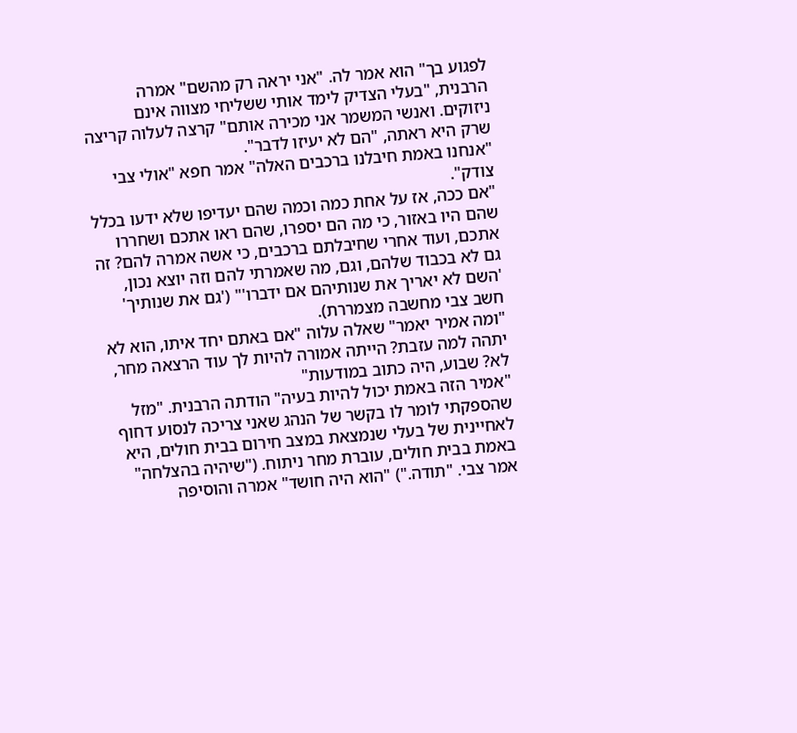לפגוע בך" הוא אמר לה. "אני יראה רק מהשם" אמרה הרבנית, "בעלי הצדיק לימד אותי ששליחי מצווה אינם ניזוקים. ואנשי המשמר אני מכירה אותם" קרצה לעלוה קריצה שרק היא ראתה, "הם לא יעיזו לדבר".
"אנחנו באמת חיבלנו ברכבים האלה" אמר חפא "אולי צבי צודק".
"אם ככה, אז על אחת כמה וכמה שהם יעדיפו שלא ידעו בכלל שהם היו באזור, כי מה הם יספרו, שהם ראו אתכם ושחררו אתכם, ועוד אחרי שחיבלתם ברכבים, כי אשה אמרה להם? זה גם לא בכבוד שלהם, וגם, מה שאמרתי להם וזה יוצא נכון, 'השם לא יאריך את שנותיהם אם ידברו'" ('גם את שנותיך' חשב צבי מחשבה מצמררת).
"ומה אמיר יאמר" שאלה עלוה "אם באתם יחד איתו, הוא לא יתהה למה עזבת? הייתה אמורה להיות לך עוד הרצאה מחר, לא? שבוע, היה כתוב במודעות"
"אמיר הזה באמת יכול להיות בעיה" הודתה הרבנית. "מזל שהספקתי לומר לו בקשר של הנהג שאני צריכה לנסוע דחוף לאחיינית של בעלי שנמצאת במצב חירום בבית חולים, היא באמת בבית חולים, עוברת מחר ניתוח. ("שיהיה בהצלחה" אמר צבי. "תודה.") "הוא היה חושד" אמרה והוסיפה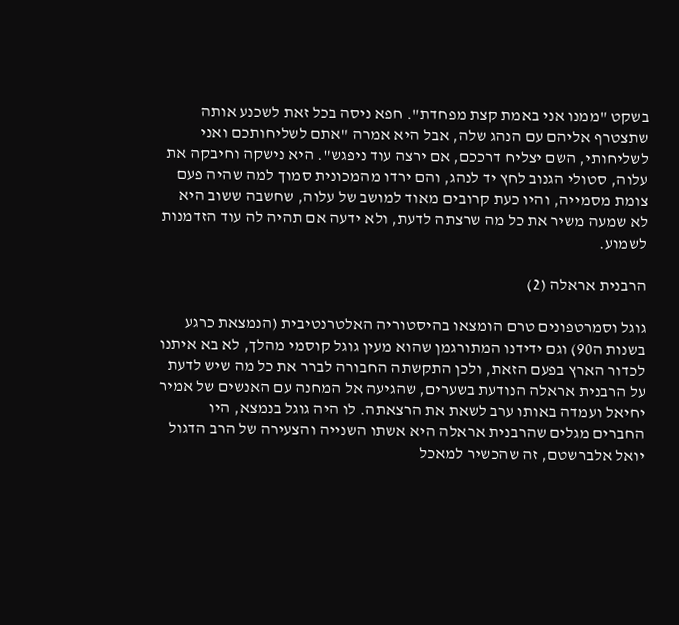בשקט "ממנו אני באמת קצת מפחדת". חפא ניסה בכל זאת לשכנע אותה שתצטרף אליהם עם הנהג שלה, אבל היא אמרה "אתם לשליחותכם ואני לשליחותי, השם יצליח דרככם, אם ירצה עוד ניפגש". היא נישקה וחיבקה את עלוה, סטולי הגנוב לחץ יד לנהג, והם ירדו מהמכונית סמוך למה שהיה פעם צומת מסמייה, והיו כעת קרובים מאוד למושב של עלוה, שחשבה ששוב היא לא שמעה משיר את כל מה שרצתה לדעת, ולא ידעה אם תהיה לה עוד הזדמנות לשמוע.

הרבנית אראלה (2)

גוגל וסמרטפונים טרם הומצאו בהיסטוריה האלטרנטיבית (הנמצאת כרגע בשנות ה90) וגם ידידנו המתורגמן שהוא מעין גוגל קוסמי מהלך, לא בא איתנו לכדור הארץ בפעם הזאת, ולכן התקשתה החבורה לברר את כל מה שיש לדעת על הרבנית אראלה הנודעת בשערים, שהגיעה אל המחנה עם האנשים של אמיר יחיאל ועמדה באותו ערב לשאת את הרצאתה. לו היה גוגל בנמצא, היו החברים מגלים שהרבנית אראלה היא אשתו השנייה והצעירה של הרב הדגול יואל אלברשטם, זה שהכשיר למאכל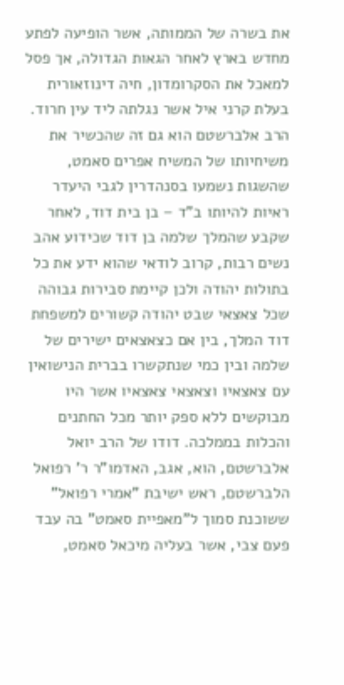את בשרה של הממותה, אשר הופיעה לפתע מחדש בארץ לאחר הגאות הגדולה, אך פסל למאכל את הסקרומדון, חיה דינוזאורית בעלת קרני איל אשר נגלתה ליד עין חרוד. הרב אלברשטם הוא גם זה שהכשיר את משיחיותו של המשיח אפרים סאמט, שהשגות נשמעו בסנהדרין לגבי היעדר ראיות להיותו ב"ד – בן בית דוד, לאחר שקבע שהמלך שלמה בן דוד שכידוע אהב נשים רבות, קרוב לודאי שהוא ידע את כל בתולות יהודה ולכן קיימת סבירות גבוהה שכל צאצאי שבט יהודה קשורים למשפחת דוד המלך, בין אם כצאצאים ישירים של שלמה ובין כמי שנתקשרו בברית הנישואין עם צאצאיו וצאצאי צאצאיו אשר היו מבוקשים ללא ספק יותר מכל החתנים והכלות בממלכה. דודו של הרב יואל אלברשטם, הוא, אגב, האדמו"ר ר' רפואל הלברשטם, ראש ישיבת "אמרי רפואל" ששוכנת סמוך ל"מאפיית סאמט" בה עבד פעם צבי, אשר בעליה מיכאל סאמט,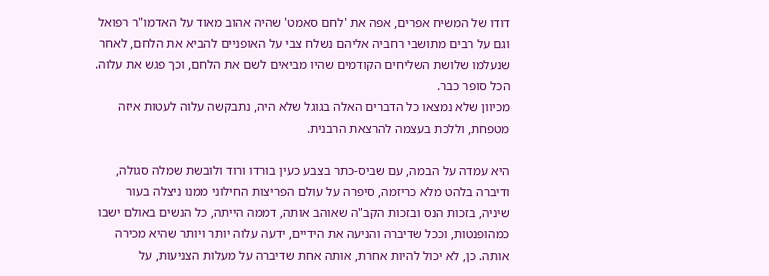דודו של המשיח אפרים, אפה את 'לחם סאמט' שהיה אהוב מאוד על האדמו"ר רפואל וגם על רבים מתושבי רחביה אליהם נשלח צבי על האופניים להביא את הלחם, לאחר שנעלמו שלושת השליחים הקודמים שהיו מביאים לשם את הלחם, וכך פגש את עלוה. הכל סופר כבר.
מכיוון שלא נמצאו כל הדברים האלה בגוגל שלא היה, נתבקשה עלוה לעטות איזה מטפחת, וללכת בעצמה להרצאת הרבנית.

היא עמדה על הבמה, עם שביס-כתר בצבע כעין בורדו ורוד ולובשת שמלה סגולה, ודיברה בלהט מלא כריזמה, סיפרה על עולם הפריצות החילוני ממנו ניצלה בעור שיניה, בזכות הנס ובזכות הקב"ה שאוהב אותה, דממה הייתה, כל הנשים באולם ישבו כמהופנטות, וככל שדיברה והניעה את הידיים, ידעה עלוה יותר ויותר שהיא מכירה אותה. כן, לא יכול להיות אחרת, אותה אחת שדיברה על מעלות הצניעות, על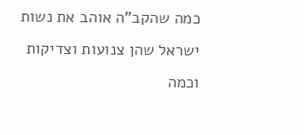כמה שהקב"ה אוהב את נשות ישראל שהן צנועות וצדיקות וכמה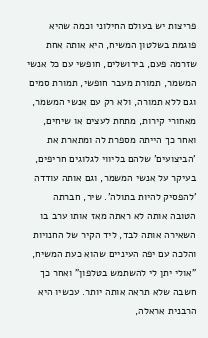פריצות יש בעולם החילוני וכמה שהיא פוגמת בשלטון המשיח, היא אותה אחת שזרמה פעם, בירושלים, חופשי עם כל אנשי המשמר, תמורת מעבר חופשי, תמורת סמים וגם ללא תמורה, ולא רק עם אנשי המשמר, מאחורי קירות, מתחת לעצים או שיחים, ואחר כך הייתה מספרת לה ומתארת את 'הביצועים' שלהם בליווי לגלוגים חריפים, בעיקר על אנשי המשמר, וגם אותה עודדה 'להפסיק להיות בתולה'. שיר, חברתה הטובה אותה לא ראתה מאז אותו ערב בו השאירה אותה לבד, ליד הקיר של החנויות והלכה עם יפה העיניים שהוא כעת המשיח, "אולי יתן לי להשתמש בטלפון" ואחר כך חשבה שלא תראה אותה יותר. עכשיו היא הרבנית אראלה,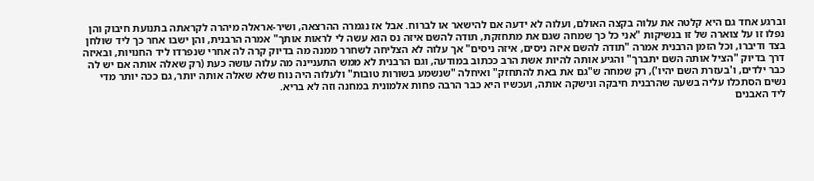וברגע אחד גם היא קלטה את עלוה בקצה האולם, ועלוה לא ידעה אם להישאר או לברוח. אבל אז נגמרה ההרצאה, ושיר-אראלה מיהרה לקראתה בתנועת חיבוק והן נפלו זו על צוארה של זו בנשיקות "אני כל כך שמחה שגם את מתחזקת, תודה להשם איזה נס הוא עשה לי לראות אותך" אמרה הרבנית, והן ישבו אחר כך ליד שולחן בצד ודיברו, וכל הזמן הרבנית אמרה "תודה להשם איזה ניסים, איזה ניסים" אך עלוה לא הצליחה לשחרר ממנה מה בדיוק קרה לה אחרי שנפרדו ליד החנויות, ובאיזה דרך בדיוק "הציל אותה השם יתברך" והגיע אותה להיות אשת הרב ככתוב במודעה, וגם הרבנית לא ממש התעניינה מה עלוה עושה כעת (רק שאלה אותה אם יש לה כבר ילדים, ו'בעזרת השם יהיו'), רק שמחה ש"גם את באת להתחזק" ואיחלה "שנשמע בשורות טובות" ולעלוה היה נוח שלא שאלה אותה יותר, גם ככה יותר מדי נשים הסתכלו עליה בשעה שהרבנית חיבקה ונישקה אותה, ועכשיו היא כבר הרבה פחות אלמונית במחנה וזה לא בריא.
ליד האבנים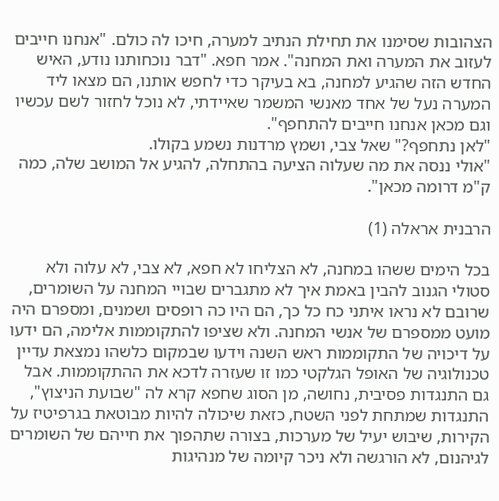הצהובות שסימנו את תחילת הנתיב למערה, חיכו לה כולם. "אנחנו חייבים לעזוב את המערה ואת המחנה". אמר חפא. "דבר נוכחותנו נודע, האיש החדש הזה שהגיע למחנה, בא בעיקר כדי לחפש אותנו, הם מצאו ליד המערה נעל של אחד מאנשי המשמר שאיידתי, לא נוכל לחזור לשם עכשיו וגם מכאן אנחנו חייבים להתחפף".
"לאן נתחפף?" שאל צבי, ושמץ מרדנות נשמע בקולו.
"אולי ננסה את מה שעלוה הציעה בהתחלה, להגיע אל המושב שלה, כמה ק"מ דרומה מכאן".

הרבנית אראלה (1)

בכל הימים ששהו במחנה, לא הצליחו לא חפא, לא צבי, לא עלוה ולא סטולי הגנוב להבין באמת איך לא מתגברים שבויי המחנה על השומרים, שרובם לא נראו איתני כח כל כך, הם היו כה רופסים ושמנים, ומספרם היה מועט ממספרם של אנשי המחנה. ולא שציפו להתקוממות אלימה, הם ידעו על דיכויה של התקוממות ראש השנה וידעו שבמקום כלשהו נמצאת עדיין טכנולוגיה של האופל הגלקטי כמו זו שעזרה לדכא את ההתקוממות. אבל גם התנגדות פסיבית, נחושה, מן הסוג שחפא קרא לה "שבועת הניצוץ", התנגדות שמתחת לפני השטח, כזאת שיכולה להיות מבוטאת בגרפיטיז על הקירות, שיבוש יעיל של מערכות, בצורה שתהפוך את חייהם של השומרים לגיהנום, לא הורגשה ולא ניכר קיומה של מנהיגות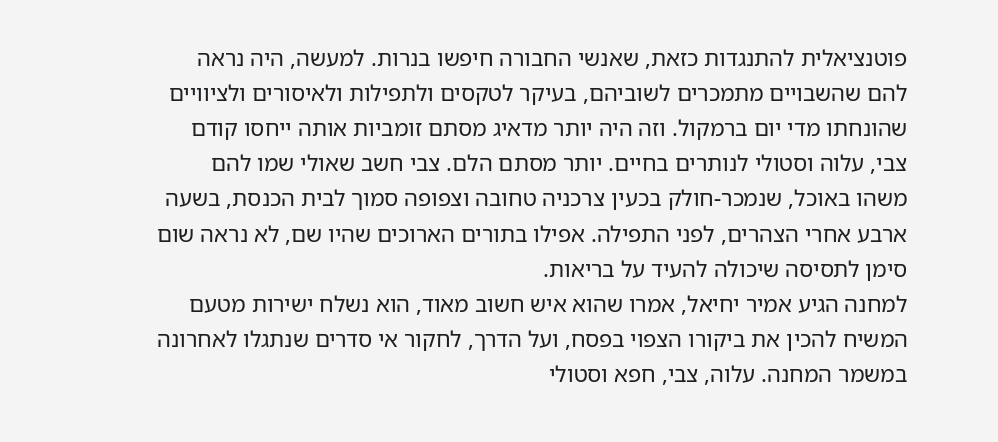פוטנציאלית להתנגדות כזאת, שאנשי החבורה חיפשו בנרות. למעשה, היה נראה להם שהשבויים מתמכרים לשוביהם, בעיקר לטקסים ולתפילות ולאיסורים ולציוויים שהונחתו מדי יום ברמקול. וזה היה יותר מדאיג מסתם זומביות אותה ייחסו קודם צבי, עלוה וסטולי לנותרים בחיים. יותר מסתם הלם. צבי חשב שאולי שמו להם משהו באוכל, שנמכר-חולק בכעין צרכניה טחובה וצפופה סמוך לבית הכנסת, בשעה ארבע אחרי הצהרים, לפני התפילה. אפילו בתורים הארוכים שהיו שם, לא נראה שום סימן לתסיסה שיכולה להעיד על בריאות.
למחנה הגיע אמיר יחיאל, אמרו שהוא איש חשוב מאוד, הוא נשלח ישירות מטעם המשיח להכין את ביקורו הצפוי בפסח, ועל הדרך, לחקור אי סדרים שנתגלו לאחרונה במשמר המחנה. עלוה, צבי, חפא וסטולי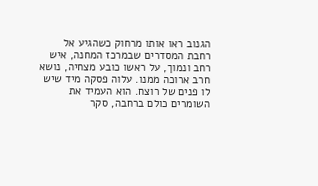הגנוב ראו אותו מרחוק כשהגיע אל רחבת המסדרים שבמרכז המחנה, איש רחב ונמוך, על ראשו כובע מצחיה, נושא חרב ארוכה ממנו. עלוה פסקה מיד שיש לו פנים של רוצח. הוא העמיד את השומרים כולם ברחבה, סקר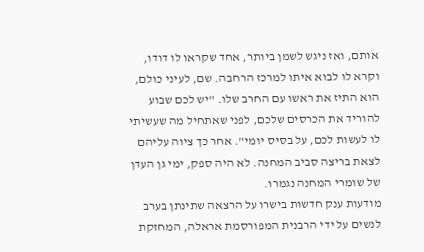אותם, ואז ניגש לשמן ביותר, אחד שקראו לו דודו, וקרא לו לבוא איתו למרכז הרחבה. שם, לעיני כולם, הוא התיז את ראשו עם החרב שלו. "יש לכם שבוע להוריד את הכרסים שלכם, לפני שאתחיל מה שעשיתי לו לעשות לכם, על בסיס יומי". אחר כך ציוה עליהם לצאת בריצה סביב המחנה. לא היה ספק, ימי גן העדן של שומרי המחנה נגמרו.
מודעות ענק חדשות בישרו על הרצאה שתינתן בערב לנשים על ידי הרבנית המפורסמת אראלה, המחזקת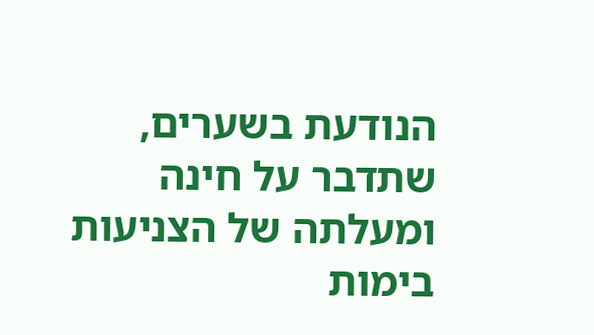הנודעת בשערים, שתדבר על חינה ומעלתה של הצניעות בימות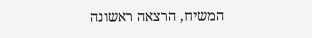המשיח, הרצאה ראשונה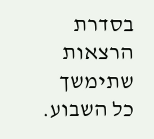בסדרת הרצאות שתימשך כל השבוע.